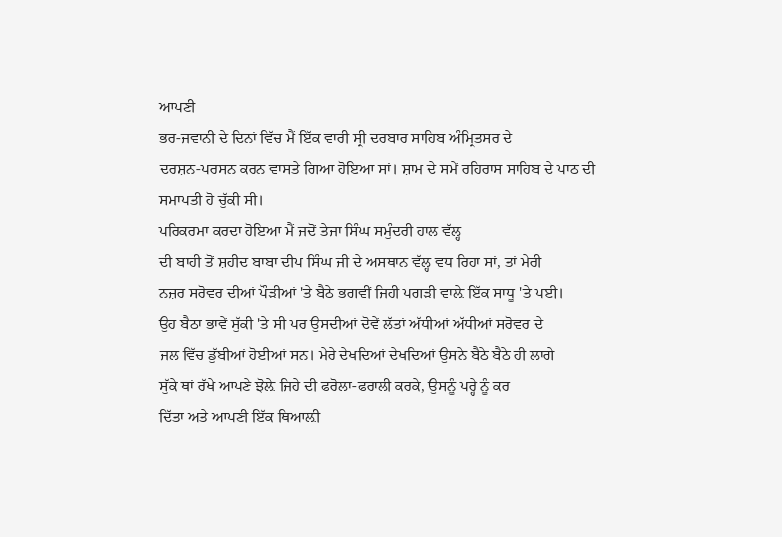ਆਪਣੀ
ਭਰ-ਜਵਾਨੀ ਦੇ ਦਿਨਾਂ ਵਿੱਚ ਮੈਂ ਇੱਕ ਵਾਰੀ ਸ੍ਰੀ ਦਰਬਾਰ ਸਾਹਿਬ ਅੰਮ੍ਰਿਤਸਰ ਦੇ
ਦਰਸ਼ਨ-ਪਰਸਨ ਕਰਨ ਵਾਸਤੇ ਗਿਆ ਹੋਇਆ ਸਾਂ। ਸ਼ਾਮ ਦੇ ਸਮੇਂ ਰਹਿਰਾਸ ਸਾਹਿਬ ਦੇ ਪਾਠ ਦੀ
ਸਮਾਪਤੀ ਹੋ ਚੁੱਕੀ ਸੀ।
ਪਰਿਕਰਮਾ ਕਰਦਾ ਹੋਇਆ ਮੈਂ ਜਦੋਂ ਤੇਜਾ ਸਿੰਘ ਸਮੁੰਦਰੀ ਹਾਲ ਵੱਲ੍ਹ
ਦੀ ਬਾਹੀ ਤੋਂ ਸ਼ਹੀਦ ਬਾਬਾ ਦੀਪ ਸਿੰਘ ਜੀ ਦੇ ਅਸਥਾਨ ਵੱਲ੍ਹ ਵਧ ਰਿਹਾ ਸਾਂ, ਤਾਂ ਮੇਰੀ
ਨਜ਼ਰ ਸਰੋਵਰ ਦੀਆਂ ਪੌੜੀਆਂ 'ਤੇ ਬੈਠੇ ਭਗਵੀਂ ਜਿਹੀ ਪਗੜੀ ਵਾਲ਼ੇ ਇੱਕ ਸਾਧੂ 'ਤੇ ਪਈ।
ਉਹ ਬੈਠਾ ਭਾਵੇਂ ਸੁੱਕੀ 'ਤੇ ਸੀ ਪਰ ਉਸਦੀਆਂ ਦੋਵੇਂ ਲੱਤਾਂ ਅੱਧੀਆਂ ਅੱਧੀਆਂ ਸਰੋਵਰ ਦੇ
ਜਲ ਵਿੱਚ ਡੁੱਬੀਆਂ ਹੋਈਆਂ ਸਨ। ਮੇਰੇ ਦੇਖਦਿਆਂ ਦੇਖਦਿਆਂ ਉਸਨੇ ਬੈਠੇ ਬੈਠੇ ਹੀ ਲਾਗੇ
ਸੁੱਕੇ ਥਾਂ ਰੱਖੇ ਆਪਣੇ ਝੋਲ਼ੇ ਜਿਹੇ ਦੀ ਫਰੋਲਾ-ਫਰਾਲੀ ਕਰਕੇ, ਉਸਨੂੰ ਪਰ੍ਹੇ ਨੂੰ ਕਰ
ਦਿੱਤਾ ਅਤੇ ਆਪਣੀ ਇੱਕ ਥਿਆਲ਼ੀ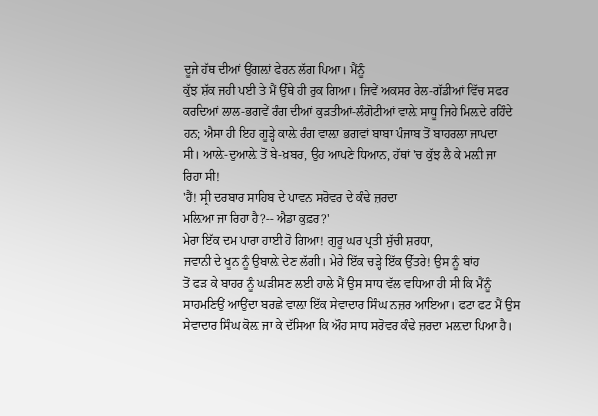ਦੂਜੇ ਹੱਥ ਦੀਆਂ ਉਂਗਲ਼ਾਂ ਫੇਰਨ ਲੱਗ ਪਿਆ। ਮੈਂਨੂੰ
ਕੁੱਝ ਸ਼ੱਕ ਜਹੀ ਪਈ ਤੇ ਮੈਂ ਉੱਥੇ ਹੀ ਰੁਕ ਗਿਆ। ਜਿਵੇਂ ਅਕਸਰ ਰੇਲ-ਗੱਡੀਆਂ ਵਿੱਚ ਸਫਰ
ਕਰਦਿਆਂ ਲਾਲ-ਭਗਵੇਂ ਰੰਗ ਦੀਆਂ ਕੁੜਤੀਆਂ-ਲੰਗੋਟੀਆਂ ਵਾਲ਼ੇ ਸਾਧੂ ਜਿਹੇ ਮਿਲ਼ਦੇ ਰਹਿੰਦੇ
ਹਨ; ਐਸਾ ਹੀ ਇਹ ਗੂੜ੍ਹੇ ਕਾਲ਼ੇ ਰੰਗ ਵਾਲ਼ਾ ਭਗਵਾਂ ਬਾਬਾ ਪੰਜਾਬ ਤੋਂ ਬਾਹਰਲਾ ਜਾਪਦਾ
ਸੀ। ਆਲ਼ੇ-ਦੁਆਲ਼ੇ ਤੋਂ ਬੇ-ਖ਼ਬਰ, ਉਹ ਆਪਣੇ ਧਿਆਨ, ਹੱਥਾਂ 'ਚ ਕੁੱਝ ਲੈ ਕੇ ਮਲ਼ੀ ਜਾ
ਰਿਹਾ ਸੀ!
'ਹੈਂ! ਸ੍ਰੀ ਦਰਬਾਰ ਸਾਹਿਬ ਦੇ ਪਾਵਨ ਸਰੋਵਰ ਦੇ ਕੰਢੇ ਜ਼ਰਦਾ
ਮਲ਼ਿਆ ਜਾ ਰਿਹਾ ਹੈ?-- ਐਡਾ ਕੁਫ਼ਰ?'
ਮੇਰਾ ਇੱਕ ਦਮ ਪਾਰਾ ਹਾਈ ਹੋ ਗਿਆ! ਗੁਰੂ ਘਰ ਪ੍ਰਤੀ ਸੁੱਚੀ ਸ਼ਰਧਾ,
ਜਵਾਨੀ ਦੇ ਖੂਨ ਨੂੰ ਉਬਾਲ਼ੇ ਦੇਣ ਲੱਗੀ। ਮੇਰੇ ਇੱਕ ਚੜ੍ਹੇ ਇੱਕ ਉੱਤਰੇ! ਉਸ ਨੂੰ ਬਾਂਹ
ਤੋਂ ਫੜ ਕੇ ਬਾਹਰ ਨੂੰ ਘੜੀਸਣ ਲਈ ਹਾਲੇ ਮੈਂ ਉਸ ਸਾਧ ਵੱਲ ਵਧਿਆ ਹੀ ਸੀ ਕਿ ਮੈਂਨੂੰ
ਸਾਹਮਣਿਉਂ ਆਉਂਦਾ ਬਰਛੇ ਵਾਲ਼ਾ ਇੱਕ ਸੇਵਾਦਾਰ ਸਿੰਘ ਨਜ਼ਰ ਆਇਆ। ਫਟਾ ਫਟ ਮੈਂ ਉਸ
ਸੇਵਾਦਾਰ ਸਿੰਘ ਕੋਲ਼ ਜਾ ਕੇ ਦੱਸਿਆ ਕਿ ਔਹ ਸਾਧ ਸਰੋਵਰ ਕੰਢੇ ਜ਼ਰਦਾ ਮਲ਼ਦਾ ਪਿਆ ਹੈ।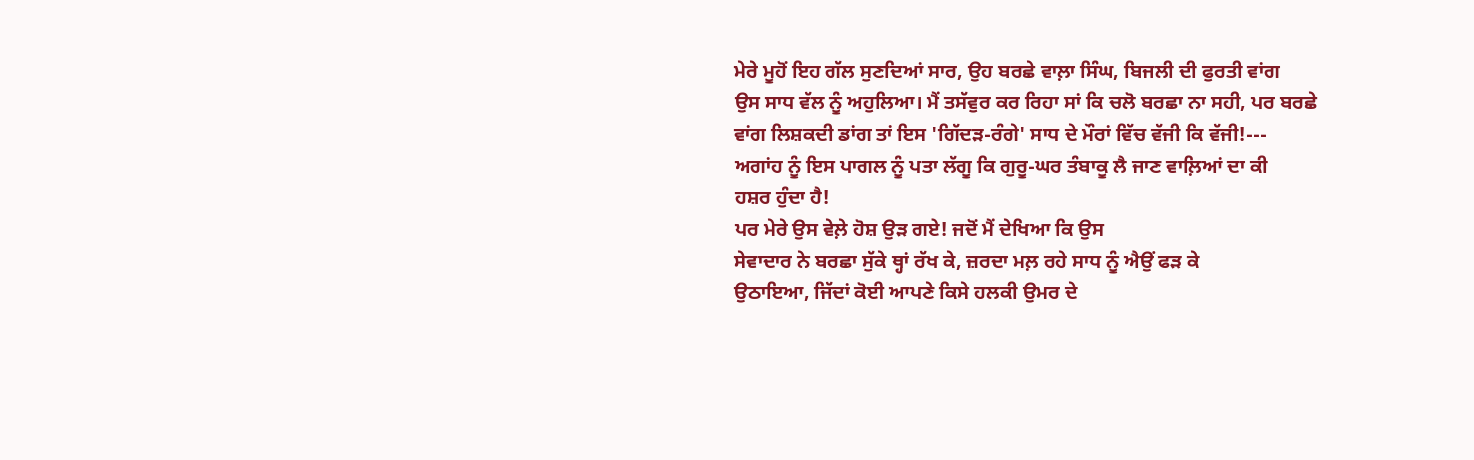ਮੇਰੇ ਮੂਹੋਂ ਇਹ ਗੱਲ ਸੁਣਦਿਆਂ ਸਾਰ, ਉਹ ਬਰਛੇ ਵਾਲ਼ਾ ਸਿੰਘ, ਬਿਜਲੀ ਦੀ ਫੁਰਤੀ ਵਾਂਗ
ਉਸ ਸਾਧ ਵੱਲ ਨੂੰ ਅਹੁਲਿਆ। ਮੈਂ ਤਸੱਵੁਰ ਕਰ ਰਿਹਾ ਸਾਂ ਕਿ ਚਲੋ ਬਰਛਾ ਨਾ ਸਹੀ, ਪਰ ਬਰਛੇ
ਵਾਂਗ ਲਿਸ਼ਕਦੀ ਡਾਂਗ ਤਾਂ ਇਸ 'ਗਿੱਦੜ-ਰੰਗੇ' ਸਾਧ ਦੇ ਮੌਰਾਂ ਵਿੱਚ ਵੱਜੀ ਕਿ ਵੱਜੀ!---
ਅਗਾਂਹ ਨੂੰ ਇਸ ਪਾਗਲ ਨੂੰ ਪਤਾ ਲੱਗੂ ਕਿ ਗੁਰੂ-ਘਰ ਤੰਬਾਕੂ ਲੈ ਜਾਣ ਵਾਲ਼ਿਆਂ ਦਾ ਕੀ
ਹਸ਼ਰ ਹੁੰਦਾ ਹੈ!
ਪਰ ਮੇਰੇ ਉਸ ਵੇਲ਼ੇ ਹੋਸ਼ ਉੜ ਗਏ! ਜਦੋਂ ਮੈਂ ਦੇਖਿਆ ਕਿ ਉਸ
ਸੇਵਾਦਾਰ ਨੇ ਬਰਛਾ ਸੁੱਕੇ ਥ੍ਹਾਂ ਰੱਖ ਕੇ, ਜ਼ਰਦਾ ਮਲ਼ ਰਹੇ ਸਾਧ ਨੂੰ ਐਉਂ ਫੜ ਕੇ
ਉਠਾਇਆ, ਜਿੱਦਾਂ ਕੋਈ ਆਪਣੇ ਕਿਸੇ ਹਲਕੀ ਉਮਰ ਦੇ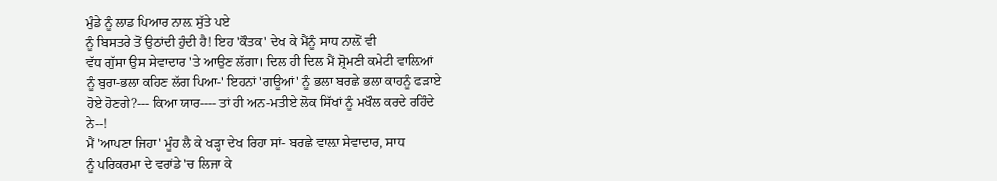ਮੁੰਡੇ ਨੂੰ ਲਾਡ ਪਿਆਰ ਨਾਲ਼ ਸੁੱਤੇ ਪਏ
ਨੂੰ ਬਿਸਤਰੇ ਤੋਂ ਉਠਾਂਦੀ ਹੁੰਦੀ ਹੈ! ਇਹ 'ਕੌਤਕ' ਦੇਖ ਕੇ ਮੈਂਨੂੰ ਸਾਧ ਨਾਲ਼ੋਂ ਵੀ
ਵੱਧ ਗੁੱਸਾ ਉਸ ਸੇਵਾਦਾਰ 'ਤੇ ਆਉਣ ਲੱਗਾ। ਦਿਲ ਹੀ ਦਿਲ ਮੈਂ ਸ਼੍ਰੋਮਣੀ ਕਮੇਟੀ ਵਾਲ਼ਿਆਂ
ਨੂੰ ਬੁਰਾ-ਭਲਾ ਕਹਿਣ ਲੱਗ ਪਿਆ-' ਇਹਨਾਂ 'ਗਊਆਂ' ਨੂੰ ਭਲਾ ਬਰਛੇ ਭਲਾ ਕਾਹਨੂੰ ਫੜਾਏ
ਹੋਏ ਹੋਣਗੇ?--- ਕਿਆ ਯਾਰ---- ਤਾਂ ਹੀ ਅਨ-ਮਤੀਏ ਲੋਕ ਸਿੱਖਾਂ ਨੂੰ ਮਖੌਲ ਕਰਦੇ ਰਹਿੰਦੇ
ਨੇ--!
ਮੈਂ 'ਆਪਣਾ ਜਿਹਾ' ਮੂੰਹ ਲੈ ਕੇ ਖੜ੍ਹਾ ਦੇਖ ਰਿਹਾ ਸਾਂ- ਬਰਛੇ ਵਾਲ਼ਾ ਸੇਵਾਦਾਰ, ਸਾਧ
ਨੂੰ ਪਰਿਕਰਮਾ ਦੇ ਵਰਾਂਡੇ 'ਚ ਲਿਜਾ ਕੇ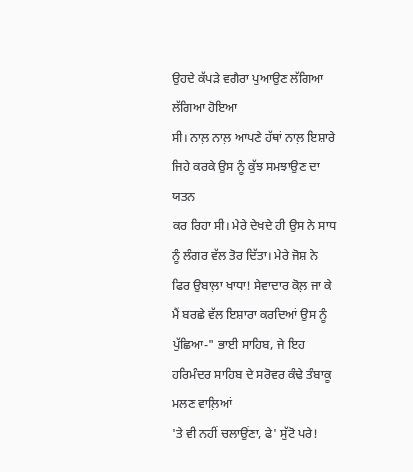ਉਹਦੇ ਕੱਪੜੇ ਵਗੈਰਾ ਪੁਆਉਣ ਲੱਗਿਆ ਲੱਗਿਆ ਹੋਇਆ
ਸੀ। ਨਾਲ਼ ਨਾਲ਼ ਆਪਣੇ ਹੱਥਾਂ ਨਾਲ਼ ਇਸ਼ਾਰੇ ਜਿਹੇ ਕਰਕੇ ਉਸ ਨੂੰ ਕੁੱਝ ਸਮਝਾਉਣ ਦਾ ਯਤਨ
ਕਰ ਰਿਹਾ ਸੀ। ਮੇਰੇ ਦੇਖਦੇ ਹੀ ਉਸ ਨੇ ਸਾਧ ਨੂੰ ਲੰਗਰ ਵੱਲ ਤੋਰ ਦਿੱਤਾ। ਮੇਰੇ ਜੋਸ਼ ਨੇ
ਫਿਰ ਉਬਾਲ਼ਾ ਖਾਧਾ! ਸੇਵਾਦਾਰ ਕੋਲ਼ ਜਾ ਕੇ ਮੈਂ ਬਰਛੇ ਵੱਲ ਇਸ਼ਾਰਾ ਕਰਦਿਆਂ ਉਸ ਨੂੰ
ਪੁੱਛਿਆ-" ਭਾਈ ਸਾਹਿਬ, ਜੇ ਇਹ ਹਰਿਮੰਦਰ ਸਾਹਿਬ ਦੇ ਸਰੋਵਰ ਕੰਢੇ ਤੰਬਾਕੂ ਮਲਣ ਵਾਲ਼ਿਆਂ
'ਤੇ ਵੀ ਨਹੀਂ ਚਲਾਉਂਣਾ, ਫੇ' ਸੁੱਟੋ ਪਰੇ!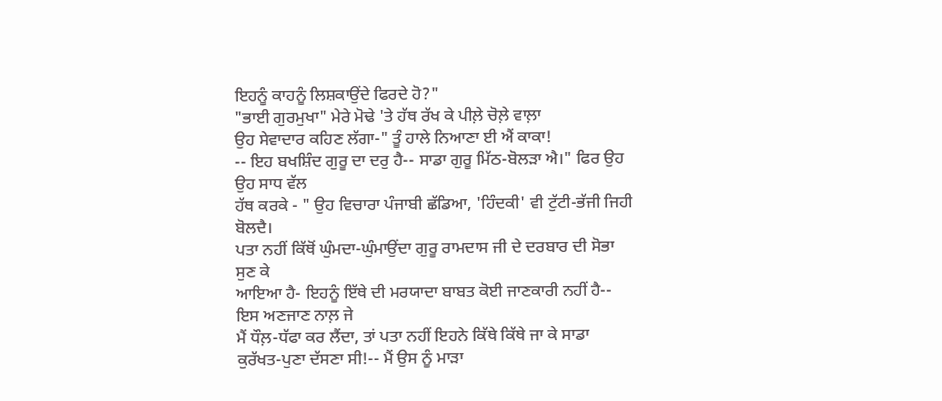ਇਹਨੂੰ ਕਾਹਨੂੰ ਲਿਸ਼ਕਾਉਂਦੇ ਫਿਰਦੇ ਹੋ?"
"ਭਾਈ ਗੁਰਮੁਖਾ" ਮੇਰੇ ਮੋਢੇ 'ਤੇ ਹੱਥ ਰੱਖ ਕੇ ਪੀਲ਼ੇ ਚੋਲ਼ੇ ਵਾਲ਼ਾ
ਉਹ ਸੇਵਾਦਾਰ ਕਹਿਣ ਲੱਗਾ-" ਤੂੰ ਹਾਲੇ ਨਿਆਣਾ ਈ ਐਂ ਕਾਕਾ!
-- ਇਹ ਬਖਸ਼ਿੰਦ ਗੁਰੂ ਦਾ ਦਰੁ ਹੈ-- ਸਾਡਾ ਗੁਰੂ ਮਿੱਠ-ਬੋਲੜਾ ਐ।" ਫਿਰ ਉਹ ਉਹ ਸਾਧ ਵੱਲ
ਹੱਥ ਕਰਕੇ - " ਉਹ ਵਿਚਾਰਾ ਪੰਜਾਬੀ ਛੱਡਿਆ, 'ਹਿੰਦਕੀ' ਵੀ ਟੁੱਟੀ-ਭੱਜੀ ਜਿਹੀ ਬੋਲਦੈ।
ਪਤਾ ਨਹੀਂ ਕਿੱਥੋਂ ਘੁੰਮਦਾ-ਘੁੰਮਾਉਂਦਾ ਗੁਰੂ ਰਾਮਦਾਸ ਜੀ ਦੇ ਦਰਬਾਰ ਦੀ ਸੋਭਾ ਸੁਣ ਕੇ
ਆਇਆ ਹੈ- ਇਹਨੂੰ ਇੱਥੇ ਦੀ ਮਰਯਾਦਾ ਬਾਬਤ ਕੋਈ ਜਾਣਕਾਰੀ ਨਹੀਂ ਹੈ-- ਇਸ ਅਣਜਾਣ ਨਾਲ਼ ਜੇ
ਮੈਂ ਧੌਲ਼-ਧੱਫਾ ਕਰ ਲੈਂਦਾ, ਤਾਂ ਪਤਾ ਨਹੀਂ ਇਹਨੇ ਕਿੱਥੇ ਕਿੱਥੇ ਜਾ ਕੇ ਸਾਡਾ
ਕੁਰੱਖਤ-ਪੁਣਾ ਦੱਸਣਾ ਸੀ!-- ਮੈਂ ਉਸ ਨੂੰ ਮਾੜਾ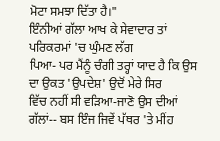ਮੋਟਾ ਸਮਝਾ ਦਿੱਤਾ ਹੈ।"
ਇੰਨੀਆਂ ਗੱਲਾ ਆਖ ਕੇ ਸੇਵਾਦਾਰ ਤਾਂ ਪਰਿਕਰਮਾਂ 'ਚ ਘੁੰਮਣ ਲੱਗ
ਪਿਆ- ਪਰ ਮੈਂਨੂੰ ਚੰਗੀ ਤਰ੍ਹਾਂ ਯਾਦ ਹੈ ਕਿ ਉਸ ਦਾ ਉਕਤ 'ਉਪਦੇਸ਼' ਉਦੋਂ ਮੇਰੇ ਸਿਰ
ਵਿੱਚ ਨਹੀਂ ਸੀ ਵੜਿਆ-ਜਾਣੋ ਉਸ ਦੀਆਂ ਗੱਲਾਂ-- ਬਸ ਇੰਜ ਜਿਵੇਂ ਪੱਥਰ 'ਤੇ ਮੀਂਹ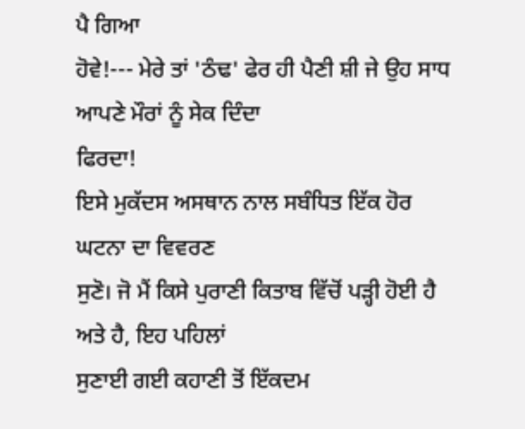ਪੈ ਗਿਆ
ਹੋਵੇ!--- ਮੇਰੇ ਤਾਂ 'ਠੰਢ' ਫੇਰ ਹੀ ਪੈਣੀ ਸ਼ੀ ਜੇ ਉਹ ਸਾਧ ਆਪਣੇ ਮੌਰਾਂ ਨੂੰ ਸੇਕ ਦਿੰਦਾ
ਫਿਰਦਾ!
ਇਸੇ ਮੁਕੱਦਸ ਅਸਥਾਨ ਨਾਲ ਸਬੰਧਿਤ ਇੱਕ ਹੋਰ ਘਟਨਾ ਦਾ ਵਿਵਰਣ
ਸੁਣੋ। ਜੋ ਮੈਂ ਕਿਸੇ ਪੁਰਾਣੀ ਕਿਤਾਬ ਵਿੱਚੋਂ ਪੜ੍ਹੀ ਹੋਈ ਹੈ ਅਤੇ ਹੈ, ਇਹ ਪਹਿਲਾਂ
ਸੁਣਾਈ ਗਈ ਕਹਾਣੀ ਤੋਂ ਇੱਕਦਮ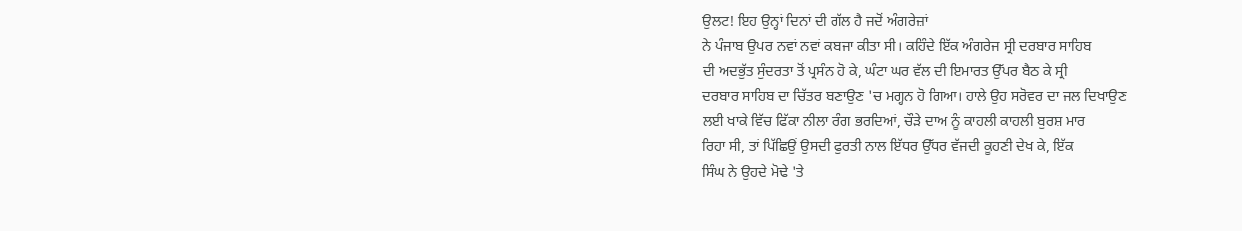ਉਲਟ! ਇਹ ਉਨ੍ਹਾਂ ਦਿਨਾਂ ਦੀ ਗੱਲ ਹੈ ਜਦੋਂ ਅੰਗਰੇਜ਼ਾਂ
ਨੇ ਪੰਜਾਬ ਉਪਰ ਨਵਾਂ ਨਵਾਂ ਕਬਜਾ ਕੀਤਾ ਸੀ। ਕਹਿੰਦੇ ਇੱਕ ਅੰਗਰੇਜ ਸ੍ਰੀ ਦਰਬਾਰ ਸਾਹਿਬ
ਦੀ ਅਦਭੁੱਤ ਸੁੰਦਰਤਾ ਤੋਂ ਪ੍ਰਸੰਨ ਹੋ ਕੇ, ਘੰਟਾ ਘਰ ਵੱਲ ਦੀ ਇਮਾਰਤ ਉੱਪਰ ਬੈਠ ਕੇ ਸ੍ਰੀ
ਦਰਬਾਰ ਸਾਹਿਬ ਦਾ ਚਿੱਤਰ ਬਣਾਉਣ 'ਚ ਮਗ੍ਹਨ ਹੋ ਗਿਆ। ਹਾਲੇ ਉਹ ਸਰੋਵਰ ਦਾ ਜਲ ਦਿਖਾਉਣ
ਲਈ ਖਾਕੇ ਵਿੱਚ ਫਿੱਕਾ ਨੀਲਾ ਰੰਗ ਭਰਦਿਆਂ, ਚੌੜੇ ਦਾਅ ਨੂੰ ਕਾਹਲੀ ਕਾਹਲੀ ਬੁਰਸ਼ ਮਾਰ
ਰਿਹਾ ਸੀ, ਤਾਂ ਪਿੱਛਿਉਂ ਉਸਦੀ ਫੁਰਤੀ ਨਾਲ ਇੱਧਰ ਉੱਧਰ ਵੱਜਦੀ ਕੂਹਣੀ ਦੇਖ ਕੇ, ਇੱਕ
ਸਿੰਘ ਨੇ ਉਹਦੇ ਮੋਢੇ 'ਤੇ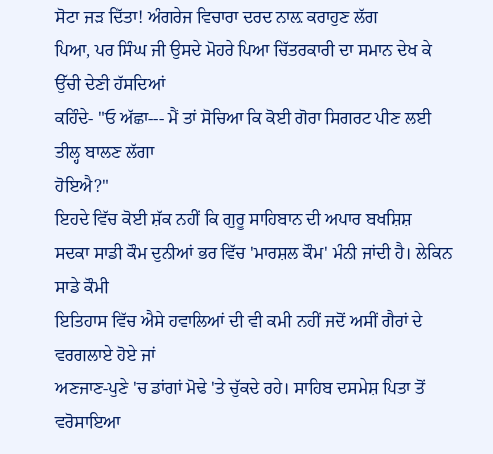ਸੋਟਾ ਜੜ ਦਿੱਤਾ! ਅੰਗਰੇਜ ਵਿਚਾਰਾ ਦਰਦ ਨਾਲ਼ ਕਰਾਹੁਣ ਲੱਗ
ਪਿਆ, ਪਰ ਸਿੰਘ ਜੀ ਉਸਦੇ ਮੋਹਰੇ ਪਿਆ ਚਿੱਤਰਕਾਰੀ ਦਾ ਸਮਾਨ ਦੇਖ ਕੇ ਉੱਚੀ ਦੇਣੀ ਹੱਸਦਿਆਂ
ਕਹਿੰਦੇ- "ਓ ਅੱਛਾ--- ਮੈਂ ਤਾਂ ਸੋਚਿਆ ਕਿ ਕੋਈ ਗੋਰਾ ਸਿਗਰਟ ਪੀਣ ਲਈ ਤੀਲ੍ਹ ਬਾਲਣ ਲੱਗਾ
ਹੋਇਐ?"
ਇਹਦੇ ਵਿੱਚ ਕੋਈ ਸ਼ੱਕ ਨਹੀਂ ਕਿ ਗੁਰੂ ਸਾਹਿਬਾਨ ਦੀ ਅਪਾਰ ਬਖਸ਼ਿਸ਼
ਸਦਕਾ ਸਾਡੀ ਕੌਮ ਦੁਨੀਆਂ ਭਰ ਵਿੱਚ 'ਮਾਰਸ਼ਲ ਕੌਮ' ਮੰਨੀ ਜਾਂਦੀ ਹੈ। ਲੇਕਿਨ ਸਾਡੇ ਕੌਮੀ
ਇਤਿਹਾਸ ਵਿੱਚ ਐਸੇ ਹਵਾਲਿਆਂ ਦੀ ਵੀ ਕਮੀ ਨਹੀਂ ਜਦੋਂ ਅਸੀਂ ਗੈਰਾਂ ਦੇ ਵਰਗਲਾਏ ਹੋਏ ਜਾਂ
ਅਣਜਾਣ-ਪੁਣੇ 'ਚ ਡਾਂਗਾਂ ਮੋਢੇ 'ਤੇ ਚੁੱਕਦੇ ਰਹੇ। ਸਾਹਿਬ ਦਸਮੇਸ਼ ਪਿਤਾ ਤੋਂ ਵਰੋਸਾਇਆ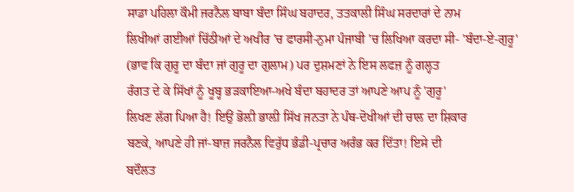ਸਾਡਾ ਪਹਿਲਾ ਕੌਮੀ ਜਰਨੈਲ ਬਾਬਾ ਬੰਦਾ ਸਿੰਘ ਬਹਾਦਰ, ਤਤਕਾਲੀ ਸਿੰਘ ਸਰਦਾਰਾਂ ਦੇ ਨਾਮ
ਲਿਖੀਆਂ ਗਈਆਂ ਚਿੱਠੀਆਂ ਦੇ ਅਖੀਰ 'ਚ ਫਾਰਸੀ-ਨੁਮਾ ਪੰਜਾਬੀ 'ਚ ਲਿਖਿਆ ਕਰਦਾ ਸੀ- 'ਬੰਦਾ-ਏ-ਗੁਰੂ'
(ਭਾਵ ਕਿ ਗੁਰੂ ਦਾ ਬੰਦਾ ਜਾਂ ਗੁਰੂ ਦਾ ਗੁਲਾਮ) ਪਰ ਦੁਸ਼ਮਣਾਂ ਨੇ ਇਸ ਲਫਜ਼ ਨੂੰ ਗਲ੍ਹਤ
ਰੰਗਤ ਦੇ ਕੇ ਸਿੱਖਾਂ ਨੂੰ ਖੂਬ੍ਹ ਭੜਕਾਇਆ-ਅਖੇ ਬੰਦਾ ਬਹਾਦਰ ਤਾਂ ਆਪਣੇ ਆਪ ਨੂੰ 'ਗੁਰੂ'
ਲਿਖਣ ਲੱਗ ਪਿਆ ਹੈ! ਇਉਂ ਭੋਲ਼ੀ ਭਾਲ਼ੀ ਸਿੱਖ ਜਨਤਾ ਨੇ ਪੰਥ-ਦੋਖੀਆਂ ਦੀ ਚਾਲ ਦਾ ਸ਼ਿਕਾਰ
ਬਣਕੇ, ਆਪਣੇ ਹੀ ਜਾਂ-ਬਾਜ਼ ਜਰਨੈਲ ਵਿਰੁੱਧ ਭੰਡੀ-ਪ੍ਰਚਾਰ ਅਰੰਭ ਕਰ ਦਿੱਤਾ! ਇਸੇ ਦੀ
ਬਦੌਲਤ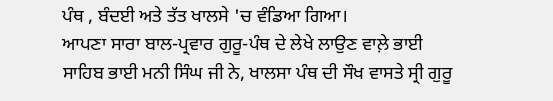ਪੰਥ , ਬੰਦਈ ਅਤੇ ਤੱਤ ਖਾਲਸੇ 'ਚ ਵੰਡਿਆ ਗਿਆ।
ਆਪਣਾ ਸਾਰਾ ਬਾਲ-ਪ੍ਰਵਾਰ ਗੁਰੂ-ਪੰਥ ਦੇ ਲੇਖੇ ਲਾਉਣ ਵਾਲ਼ੇ ਭਾਈ
ਸਾਹਿਬ ਭਾਈ ਮਨੀ ਸਿੰਘ ਜੀ ਨੇ, ਖਾਲਸਾ ਪੰਥ ਦੀ ਸੌਖ ਵਾਸਤੇ ਸ੍ਰੀ ਗੁਰੂ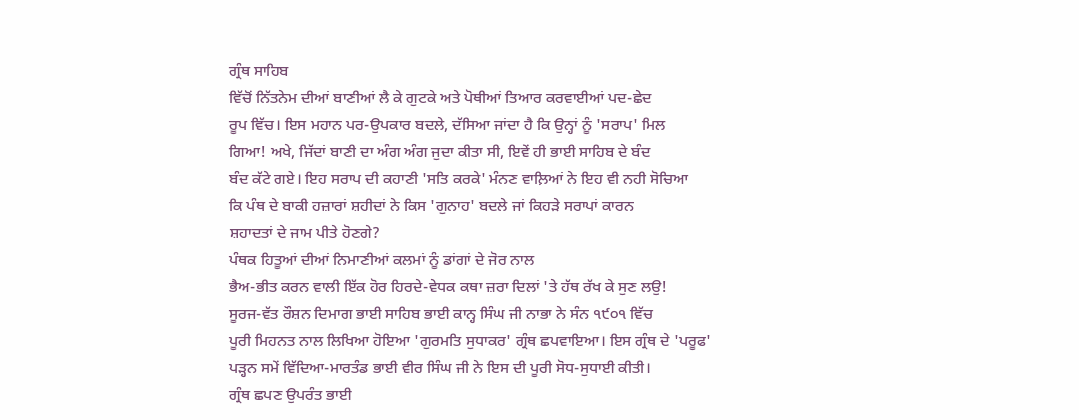ਗ੍ਰੰਥ ਸਾਹਿਬ
ਵਿੱਚੋਂ ਨਿੱਤਨੇਮ ਦੀਆਂ ਬਾਣੀਆਂ ਲੈ ਕੇ ਗੁਟਕੇ ਅਤੇ ਪੋਥੀਆਂ ਤਿਆਰ ਕਰਵਾਈਆਂ ਪਦ-ਛੇਦ
ਰੂਪ ਵਿੱਚ। ਇਸ ਮਹਾਨ ਪਰ-ਉਪਕਾਰ ਬਦਲੇ, ਦੱਸਿਆ ਜਾਂਦਾ ਹੈ ਕਿ ਉਨ੍ਹਾਂ ਨੂੰ 'ਸਰਾਪ' ਮਿਲ
ਗਿਆ! ਅਖੇ, ਜਿੱਦਾਂ ਬਾਣੀ ਦਾ ਅੰਗ ਅੰਗ ਜੁਦਾ ਕੀਤਾ ਸੀ, ਇਵੇਂ ਹੀ ਭਾਈ ਸਾਹਿਬ ਦੇ ਬੰਦ
ਬੰਦ ਕੱਟੇ ਗਏ। ਇਹ ਸਰਾਪ ਦੀ ਕਹਾਣੀ 'ਸਤਿ ਕਰਕੇ' ਮੰਨਣ ਵਾਲ਼ਿਆਂ ਨੇ ਇਹ ਵੀ ਨਹੀ ਸੋਚਿਆ
ਕਿ ਪੰਥ ਦੇ ਬਾਕੀ ਹਜ਼ਾਰਾਂ ਸ਼ਹੀਦਾਂ ਨੇ ਕਿਸ 'ਗੁਨਾਹ' ਬਦਲੇ ਜਾਂ ਕਿਹੜੇ ਸਰਾਪਾਂ ਕਾਰਨ
ਸ਼ਹਾਦਤਾਂ ਦੇ ਜਾਮ ਪੀਤੇ ਹੋਣਗੇ?
ਪੰਥਕ ਹਿਤੂਆਂ ਦੀਆਂ ਨਿਮਾਣੀਆਂ ਕਲਮਾਂ ਨੂੰ ਡਾਂਗਾਂ ਦੇ ਜੋਰ ਨਾਲ
ਭੈਅ-ਭੀਤ ਕਰਨ ਵਾਲੀ ਇੱਕ ਹੋਰ ਹਿਰਦੇ-ਵੇਧਕ ਕਥਾ ਜ਼ਰਾ ਦਿਲਾਂ 'ਤੇ ਹੱਥ ਰੱਖ ਕੇ ਸੁਣ ਲਉ!
ਸੂਰਜ-ਵੱਤ ਰੌਸ਼ਨ ਦਿਮਾਗ ਭਾਈ ਸਾਹਿਬ ਭਾਈ ਕਾਨ੍ਹ ਸਿੰਘ ਜੀ ਨਾਭਾ ਨੇ ਸੰਨ ੧੯੦੧ ਵਿੱਚ
ਪੂਰੀ ਮਿਹਨਤ ਨਾਲ ਲਿਖਿਆ ਹੋਇਆ 'ਗੁਰਮਤਿ ਸੁਧਾਕਰ' ਗ੍ਰੰਥ ਛਪਵਾਇਆ। ਇਸ ਗ੍ਰੰਥ ਦੇ 'ਪਰੂਫ'
ਪੜ੍ਹਨ ਸਮੇਂ ਵਿੱਦਿਆ-ਮਾਰਤੰਡ ਭਾਈ ਵੀਰ ਸਿੰਘ ਜੀ ਨੇ ਇਸ ਦੀ ਪੂਰੀ ਸੋਧ-ਸੁਧਾਈ ਕੀਤੀ।
ਗ੍ਰੰਥ ਛਪਣ ਉਪਰੰਤ ਭਾਈ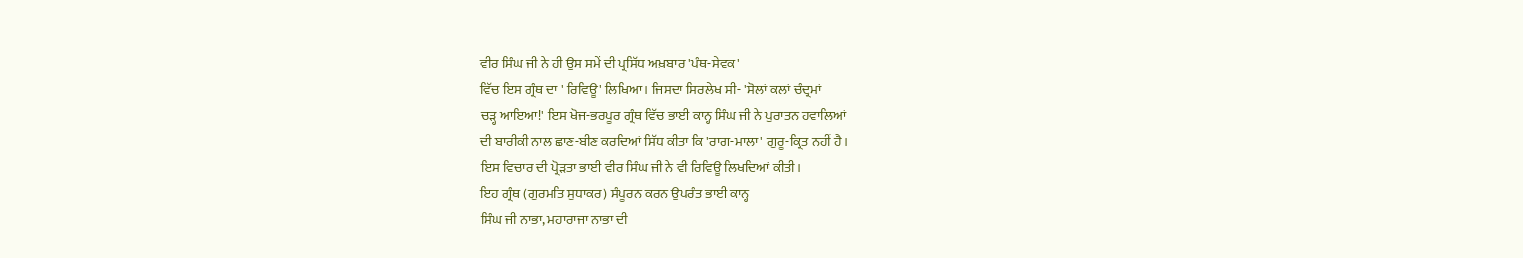ਵੀਰ ਸਿੰਘ ਜੀ ਨੇ ਹੀ ਉਸ ਸਮੇਂ ਦੀ ਪ੍ਰਸਿੱਧ ਅਖ਼ਬਾਰ 'ਪੰਥ-ਸੇਵਕ'
ਵਿੱਚ ਇਸ ਗ੍ਰੰਥ ਦਾ ' ਰਿਵਿਊ' ਲਿਖਿਆ। ਜਿਸਦਾ ਸਿਰਲੇਖ ਸੀ- 'ਸੋਲਾਂ ਕਲਾਂ ਚੰਦ੍ਰਮਾਂ
ਚੜ੍ਹ ਆਇਆ!' ਇਸ ਖੋਜ-ਭਰਪੂਰ ਗ੍ਰੰਥ ਵਿੱਚ ਭਾਈ ਕਾਨ੍ਹ ਸਿੰਘ ਜੀ ਨੇ ਪੁਰਾਤਨ ਹਵਾਲਿਆਂ
ਦੀ ਬਾਰੀਕੀ ਨਾਲ ਛਾਣ-ਬੀਣ ਕਰਦਿਆਂ ਸਿੱਧ ਕੀਤਾ ਕਿ 'ਰਾਗ-ਮਾਲਾ' ਗੁਰੂ-ਕ੍ਰਿਤ ਨਹੀਂ ਹੈ।
ਇਸ ਵਿਚਾਰ ਦੀ ਪ੍ਰੋੜਤਾ ਭਾਈ ਵੀਰ ਸਿੰਘ ਜੀ ਨੇ ਵੀ ਰਿਵਿਊ ਲਿਖਦਿਆਂ ਕੀਤੀ।
ਇਹ ਗ੍ਰੰਥ (ਗੁਰਮਤਿ ਸੁਧਾਕਰ) ਸੰਪੂਰਨ ਕਰਨ ਉਪਰੰਤ ਭਾਈ ਕਾਨ੍ਹ
ਸਿੰਘ ਜੀ ਨਾਭਾ, ਮਹਾਰਾਜਾ ਨਾਭਾ ਦੀ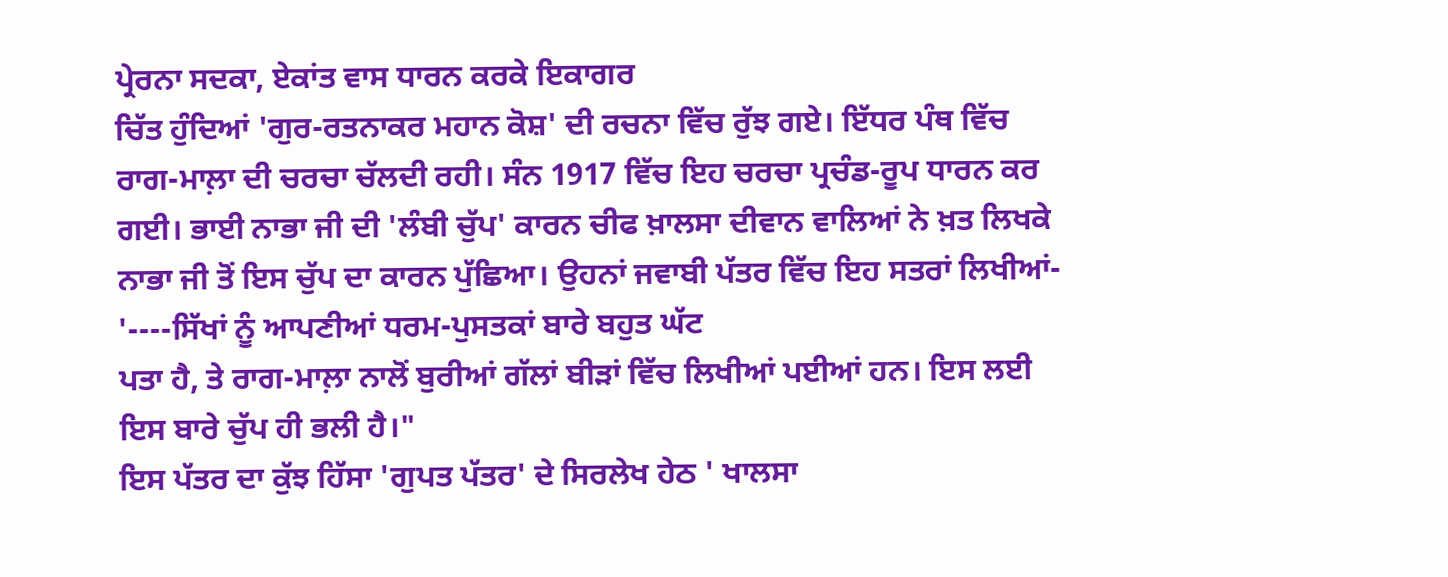ਪ੍ਰੇਰਨਾ ਸਦਕਾ, ਏਕਾਂਤ ਵਾਸ ਧਾਰਨ ਕਰਕੇ ਇਕਾਗਰ
ਚਿੱਤ ਹੁੰਦਿਆਂ 'ਗੁਰ-ਰਤਨਾਕਰ ਮਹਾਨ ਕੋਸ਼' ਦੀ ਰਚਨਾ ਵਿੱਚ ਰੁੱਝ ਗਏ। ਇੱਧਰ ਪੰਥ ਵਿੱਚ
ਰਾਗ-ਮਾਲ਼ਾ ਦੀ ਚਰਚਾ ਚੱਲਦੀ ਰਹੀ। ਸੰਨ 1917 ਵਿੱਚ ਇਹ ਚਰਚਾ ਪ੍ਰਚੰਡ-ਰੂਪ ਧਾਰਨ ਕਰ
ਗਈ। ਭਾਈ ਨਾਭਾ ਜੀ ਦੀ 'ਲੰਬੀ ਚੁੱਪ' ਕਾਰਨ ਚੀਫ ਖ਼ਾਲਸਾ ਦੀਵਾਨ ਵਾਲਿਆਂ ਨੇ ਖ਼ਤ ਲਿਖਕੇ
ਨਾਭਾ ਜੀ ਤੋਂ ਇਸ ਚੁੱਪ ਦਾ ਕਾਰਨ ਪੁੱਛਿਆ। ਉਹਨਾਂ ਜਵਾਬੀ ਪੱਤਰ ਵਿੱਚ ਇਹ ਸਤਰਾਂ ਲਿਖੀਆਂ-
'----ਸਿੱਖਾਂ ਨੂੰ ਆਪਣੀਆਂ ਧਰਮ-ਪੁਸਤਕਾਂ ਬਾਰੇ ਬਹੁਤ ਘੱਟ
ਪਤਾ ਹੈ, ਤੇ ਰਾਗ-ਮਾਲ਼ਾ ਨਾਲੋਂ ਬੁਰੀਆਂ ਗੱਲਾਂ ਬੀੜਾਂ ਵਿੱਚ ਲਿਖੀਆਂ ਪਈਆਂ ਹਨ। ਇਸ ਲਈ
ਇਸ ਬਾਰੇ ਚੁੱਪ ਹੀ ਭਲੀ ਹੈ।"
ਇਸ ਪੱਤਰ ਦਾ ਕੁੱਝ ਹਿੱਸਾ 'ਗੁਪਤ ਪੱਤਰ' ਦੇ ਸਿਰਲੇਖ ਹੇਠ ' ਖਾਲਸਾ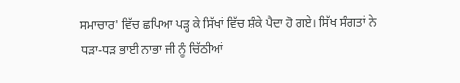ਸਮਾਚਾਰ' ਵਿੱਚ ਛਪਿਆ ਪੜ੍ਹ ਕੇ ਸਿੱਖਾਂ ਵਿੱਚ ਸ਼ੰਕੇ ਪੈਦਾ ਹੋ ਗਏ। ਸਿੱਖ ਸੰਗਤਾਂ ਨੇ
ਧੜਾ-ਧੜ ਭਾਈ ਨਾਭਾ ਜੀ ਨੂੰ ਚਿੱਠੀਆਂ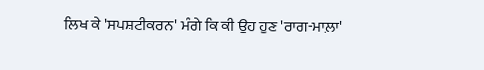ਲਿਖ ਕੇ 'ਸਪਸ਼ਟੀਕਰਨ' ਮੰਗੇ ਕਿ ਕੀ ਉਹ ਹੁਣ 'ਰਾਗ-ਮਾਲ਼ਾ'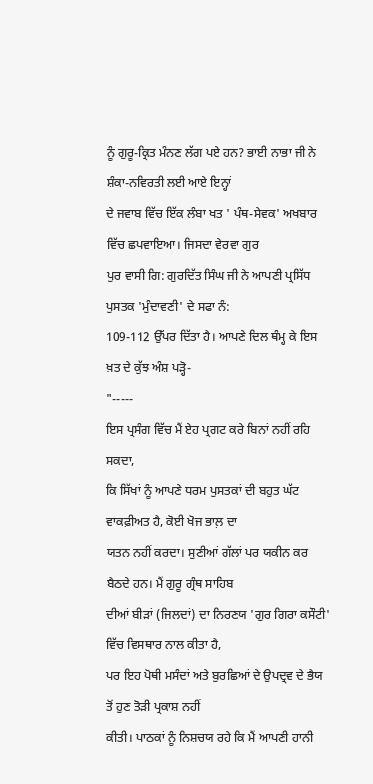ਨੂੰ ਗੁਰੂ-ਕ੍ਰਿਤ ਮੰਨਣ ਲੱਗ ਪਏ ਹਨ? ਭਾਈ ਨਾਭਾ ਜੀ ਨੇ ਸ਼ੰਕਾ-ਨਵਿਰਤੀ ਲਈ ਆਏ ਇਨ੍ਹਾਂ
ਦੇ ਜਵਾਬ ਵਿੱਚ ਇੱਕ ਲੰਬਾ ਖਤ ' ਪੰਥ-ਸੇਵਕ' ਅਖਬਾਰ ਵਿੱਚ ਛਪਵਾਇਆ। ਜਿਸਦਾ ਵੇਰਵਾ ਗੁਰ
ਪੁਰ ਵਾਸੀ ਗਿ: ਗੁਰਦਿੱਤ ਸਿੰਘ ਜੀ ਨੇ ਆਪਣੀ ਪ੍ਰਸਿੱਧ ਪੁਸਤਕ 'ਮੁੰਦਾਵਣੀ' ਦੇ ਸਫਾ ਨੰ:
109-112 ਉੱਪਰ ਦਿੱਤਾ ਹੈ। ਆਪਣੇ ਦਿਲ ਥੰਮ੍ਹ ਕੇ ਇਸ ਖ਼ਤ ਦੇ ਕੁੱਝ ਅੰਸ਼ ਪੜ੍ਹੋ-
"-----
ਇਸ ਪ੍ਰਸੰਗ ਵਿੱਚ ਮੈਂ ਏਹ ਪ੍ਰਗਟ ਕਰੇ ਬਿਨਾਂ ਨਹੀਂ ਰਹਿ ਸਕਦਾ,
ਕਿ ਸਿੱਖਾਂ ਨੂੰ ਆਪਣੇ ਧਰਮ ਪੁਸਤਕਾਂ ਦੀ ਬਹੁਤ ਘੱਟ ਵਾਕਫ਼ੀਅਤ ਹੈ, ਕੋਈ ਖੋਜ ਭਾਲ਼ ਦਾ
ਯਤਨ ਨਹੀਂ ਕਰਦਾ। ਸੁਣੀਆਂ ਗੱਲਾਂ ਪਰ ਯਕੀਨ ਕਰ ਬੈਠਦੇ ਹਨ। ਮੈਂ ਗੁਰੂ ਗ੍ਰੰਥ ਸਾਹਿਬ
ਦੀਆਂ ਬੀੜਾਂ (ਜਿਲਦਾਂ) ਦਾ ਨਿਰਣਯ 'ਗੁਰ ਗਿਰਾ ਕਸੌਟੀ' ਵਿੱਚ ਵਿਸਥਾਰ ਨਾਲ ਕੀਤਾ ਹੈ,
ਪਰ ਇਹ ਪੋਥੀ ਮਸੰਦਾਂ ਅਤੇ ਬੁਰਛਿਆਂ ਦੇ ਉਪਦ੍ਰਵ ਦੇ ਭੈਯ ਤੋਂ ਹੁਣ ਤੋੜੀ ਪ੍ਰਕਾਸ਼ ਨਹੀਂ
ਕੀਤੀ। ਪਾਠਕਾਂ ਨੂੰ ਨਿਸ਼ਚਯ ਰਹੇ ਕਿ ਮੈਂ ਆਪਣੀ ਹਾਨੀ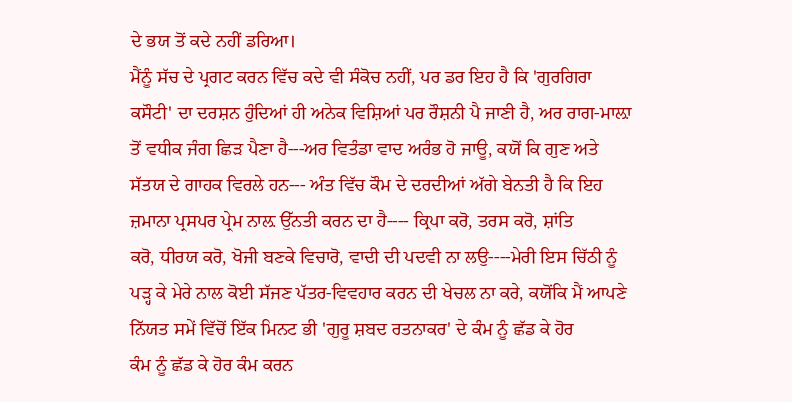ਦੇ ਭਯ ਤੋਂ ਕਦੇ ਨਹੀਂ ਡਰਿਆ।
ਮੈਂਨੂੰ ਸੱਚ ਦੇ ਪ੍ਰਗਟ ਕਰਨ ਵਿੱਚ ਕਦੇ ਵੀ ਸੰਕੋਚ ਨਹੀਂ, ਪਰ ਡਰ ਇਹ ਹੈ ਕਿ 'ਗੁਰਗਿਰਾ
ਕਸੌਟੀ' ਦਾ ਦਰਸ਼ਨ ਹੁੰਦਿਆਂ ਹੀ ਅਨੇਕ ਵਿਸ਼ਿਆਂ ਪਰ ਰੌਸ਼ਨੀ ਪੈ ਜਾਣੀ ਹੈ, ਅਰ ਰਾਗ-ਮਾਲ਼ਾ
ਤੋਂ ਵਧੀਕ ਜੰਗ ਛਿੜ ਪੈਣਾ ਹੈ---ਅਰ ਵਿਤੰਡਾ ਵਾਦ ਅਰੰਭ ਹੋ ਜਾਊ, ਕਯੋਂ ਕਿ ਗੁਣ ਅਤੇ
ਸੱਤਯ ਦੇ ਗਾਹਕ ਵਿਰਲੇ ਹਨ--- ਅੰਤ ਵਿੱਚ ਕੌਮ ਦੇ ਦਰਦੀਆਂ ਅੱਗੇ ਬੇਨਤੀ ਹੈ ਕਿ ਇਹ
ਜ਼ਮਾਨਾ ਪ੍ਰਸਪਰ ਪ੍ਰੇਮ ਨਾਲ਼ ਉੱਨਤੀ ਕਰਨ ਦਾ ਹੈ---- ਕ੍ਰਿਪਾ ਕਰੋ, ਤਰਸ ਕਰੋ, ਸ਼ਾਂਤਿ
ਕਰੋ, ਧੀਰਯ ਕਰੋ, ਖੋਜੀ ਬਣਕੇ ਵਿਚਾਰੋ, ਵਾਦੀ ਦੀ ਪਦਵੀ ਨਾ ਲਉ----ਮੇਰੀ ਇਸ ਚਿੱਠੀ ਨੂੰ
ਪੜ੍ਹ ਕੇ ਮੇਰੇ ਨਾਲ ਕੋਈ ਸੱਜਣ ਪੱਤਰ-ਵਿਵਹਾਰ ਕਰਨ ਦੀ ਖੇਚਲ ਨਾ ਕਰੇ, ਕਯੋਂਕਿ ਮੈਂ ਆਪਣੇ
ਨਿੱਯਤ ਸਮੇਂ ਵਿੱਚੋਂ ਇੱਕ ਮਿਨਟ ਭੀ 'ਗੁਰੂ ਸ਼ਬਦ ਰਤਨਾਕਰ' ਦੇ ਕੰਮ ਨੂੰ ਛੱਡ ਕੇ ਹੋਰ
ਕੰਮ ਨੂੰ ਛੱਡ ਕੇ ਹੋਰ ਕੰਮ ਕਰਨ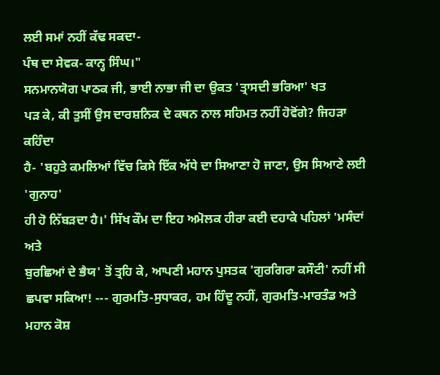ਲਈ ਸਮਾਂ ਨਹੀਂ ਕੱਢ ਸਕਦਾ-
ਪੰਥ ਦਾ ਸੇਵਕ- ਕਾਨ੍ਹ ਸਿੰਘ।"
ਸਨਮਾਨਯੋਗ ਪਾਠਕ ਜੀ, ਭਾਈ ਨਾਭਾ ਜੀ ਦਾ ਉਕਤ 'ਤ੍ਰਾਸਦੀ ਭਰਿਆ' ਖਤ
ਪੜ ਕੇ, ਕੀ ਤੁਸੀਂ ਉਸ ਦਾਰਸ਼ਨਿਕ ਦੇ ਕਥਨ ਨਾਲ ਸਹਿਮਤ ਨਹੀਂ ਹੋਵੋਂਗੇ? ਜਿਹੜਾ ਕਹਿੰਦਾ
ਹੈ- 'ਬਹੁਤੇ ਕਮਲਿਆਂ ਵਿੱਚ ਕਿਸੇ ਇੱਕ ਅੱਧੇ ਦਾ ਸਿਆਣਾ ਹੋ ਜਾਣਾ, ਉਸ ਸਿਆਣੇ ਲਈ 'ਗੁਨਾਹ'
ਹੀ ਹੋ ਨਿੱਬੜਦਾ ਹੈ।' ਸਿੱਖ ਕੌਮ ਦਾ ਇਹ ਅਮੋਲਕ ਹੀਰਾ ਕਈ ਦਹਾਕੇ ਪਹਿਲਾਂ 'ਮਸੰਦਾਂ ਅਤੇ
ਬੁਰਛਿਆਂ ਦੇ ਭੈਯ' ਤੋਂ ਤ੍ਰਹਿ ਕੇ, ਆਪਣੀ ਮਹਾਨ ਪੁਸਤਕ 'ਗੁਰਗਿਰਾ ਕਸੌਟੀ' ਨਹੀਂ ਸੀ
ਛਪਵਾ ਸਕਿਆ! --- ਗੁਰਮਤਿ-ਸੁਧਾਕਰ, ਹਮ ਹਿੰਦੂ ਨਹੀਂ, ਗੁਰਮਤਿ-ਮਾਰਤੰਡ ਅਤੇ ਮਹਾਨ ਕੋਸ਼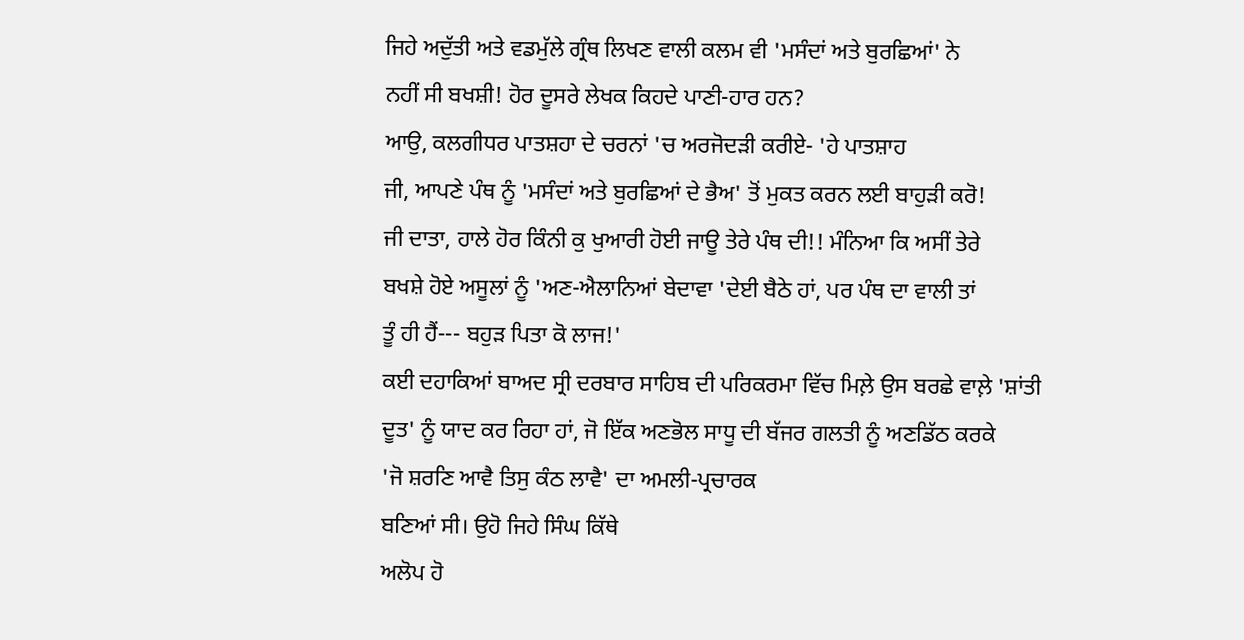ਜਿਹੇ ਅਦੁੱਤੀ ਅਤੇ ਵਡਮੁੱਲੇ ਗ੍ਰੰਥ ਲਿਖਣ ਵਾਲੀ ਕਲਮ ਵੀ 'ਮਸੰਦਾਂ ਅਤੇ ਬੁਰਛਿਆਂ' ਨੇ
ਨਹੀਂ ਸੀ ਬਖਸ਼ੀ! ਹੋਰ ਦੂਸਰੇ ਲੇਖਕ ਕਿਹਦੇ ਪਾਣੀ-ਹਾਰ ਹਨ?
ਆਉ, ਕਲਗੀਧਰ ਪਾਤਸ਼ਹਾ ਦੇ ਚਰਨਾਂ 'ਚ ਅਰਜੋਦੜੀ ਕਰੀਏ- 'ਹੇ ਪਾਤਸ਼ਾਹ
ਜੀ, ਆਪਣੇ ਪੰਥ ਨੂੰ 'ਮਸੰਦਾਂ ਅਤੇ ਬੁਰਛਿਆਂ ਦੇ ਭੈਅ' ਤੋਂ ਮੁਕਤ ਕਰਨ ਲਈ ਬਾਹੁੜੀ ਕਰੋ!
ਜੀ ਦਾਤਾ, ਹਾਲੇ ਹੋਰ ਕਿੰਨੀ ਕੁ ਖੁਆਰੀ ਹੋਈ ਜਾਊ ਤੇਰੇ ਪੰਥ ਦੀ!! ਮੰਨਿਆ ਕਿ ਅਸੀਂ ਤੇਰੇ
ਬਖਸ਼ੇ ਹੋਏ ਅਸੂਲਾਂ ਨੂੰ 'ਅਣ-ਐਲਾਨਿਆਂ ਬੇਦਾਵਾ 'ਦੇਈ ਬੈਠੇ ਹਾਂ, ਪਰ ਪੰਥ ਦਾ ਵਾਲੀ ਤਾਂ
ਤੂੰ ਹੀ ਹੈਂ--- ਬਹੁੜ ਪਿਤਾ ਕੋ ਲਾਜ!'
ਕਈ ਦਹਾਕਿਆਂ ਬਾਅਦ ਸ੍ਰੀ ਦਰਬਾਰ ਸਾਹਿਬ ਦੀ ਪਰਿਕਰਮਾ ਵਿੱਚ ਮਿਲ਼ੇ ਉਸ ਬਰਛੇ ਵਾਲ਼ੇ 'ਸ਼ਾਂਤੀ
ਦੂਤ' ਨੂੰ ਯਾਦ ਕਰ ਰਿਹਾ ਹਾਂ, ਜੋ ਇੱਕ ਅਣਭੋਲ ਸਾਧੂ ਦੀ ਬੱਜਰ ਗਲਤੀ ਨੂੰ ਅਣਡਿੱਠ ਕਰਕੇ
'ਜੋ ਸ਼ਰਣਿ ਆਵੈ ਤਿਸੁ ਕੰਠ ਲਾਵੈ' ਦਾ ਅਮਲੀ-ਪ੍ਰਚਾਰਕ
ਬਣਿਆਂ ਸੀ। ਉਹੋ ਜਿਹੇ ਸਿੰਘ ਕਿੱਥੇ
ਅਲੋਪ ਹੋ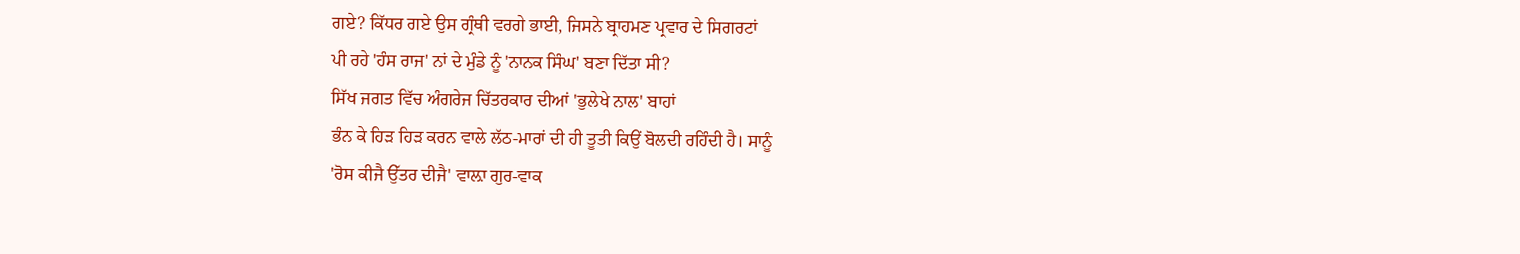ਗਏ? ਕਿੱਧਰ ਗਏ ਉਸ ਗ੍ਰੰਥੀ ਵਰਗੇ ਭਾਈ, ਜਿਸਨੇ ਬ੍ਰਾਹਮਣ ਪ੍ਰਵਾਰ ਦੇ ਸਿਗਰਟਾਂ
ਪੀ ਰਹੇ 'ਹੰਸ ਰਾਜ' ਨਾਂ ਦੇ ਮੁੰਡੇ ਨੂੰ 'ਨਾਨਕ ਸਿੰਘ' ਬਣਾ ਦਿੱਤਾ ਸੀ?
ਸਿੱਖ ਜਗਤ ਵਿੱਚ ਅੰਗਰੇਜ ਚਿੱਤਰਕਾਰ ਦੀਆਂ 'ਭੁਲੇਖੇ ਨਾਲ' ਬਾਹਾਂ
ਭੰਨ ਕੇ ਹਿੜ ਹਿੜ ਕਰਨ ਵਾਲੇ ਲੱਠ-ਮਾਰਾਂ ਦੀ ਹੀ ਤੂਤੀ ਕਿਉਂ ਬੋਲਦੀ ਰਹਿੰਦੀ ਹੈ। ਸਾਨੂੰ
'ਰੋਸ ਕੀਜੈ ਉੱਤਰ ਦੀਜੈ' ਵਾਲ਼ਾ ਗੁਰ-ਵਾਕ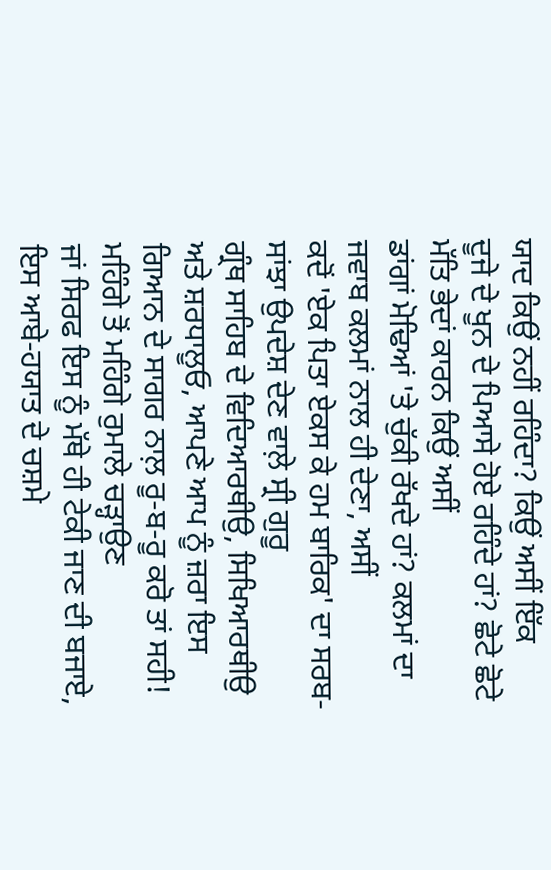ਯਾਦ ਕਿਉਂ ਨਹੀਂ ਰਹਿੰਦਾ? ਕਿਉਂ ਅਸੀਂ ਇੱਕ
ਦੂਜੇ ਦੇ ਖੂਨ ਦੇ ਪਿਆਸੇ ਹੋਏ ਰਹਿੰਦੇ ਹਾਂ? ਛੋਟੇ ਛੋਟੇ ਮੱਤਿ ਭੇਦਾਂ ਕਾਰਨ ਕਿਉਂ ਅਸੀਂ
ਡਾਂਗਾਂ ਮੋਢਿਆਂ 'ਤੇ ਚੁੱਕੀ ਰੱਖਦੇ ਹਾਂ? ਕਲਮਾਂ ਦਾ ਜਵਾਬ ਕਲਮਾਂ ਨਾਲ ਹੀ ਦੇਣਾ, ਅਸੀਂ
ਕਦੋਂ 'ਏਕ ਪਿਤਾ ਏਕਸ ਕੇ ਹਮ ਬਾਰਿਕ' ਦਾ ਸਰਬ-ਸਾਂਝਾ ਉਪਦੇਸ਼ ਦੇਣ ਵਾਲ਼ੇ ਸ੍ਰੀ ਗੁਰੂ
ਗ੍ਰੰਥ ਸਾਹਿਬ ਦੇ ਵਿਦਿਆਰਥੀਉ, ਸਿਖਿਆਰਥੀਉ ਅਤੇ ਸ਼ਰਧਾਲੂਓ, ਆਪਣੇ ਆਪ ਨੂੰ ਜ਼ਰਾ ਇਸ
ਗਿਆਨ ਦੇ ਸਾਗਰ ਨਾਲ਼ ਰੂ-ਬ-ਰੂ ਕਰੋ ਤਾਂ ਸਹੀ! ਮਹਿੰਗੇ ਤੋਂ ਮਹਿੰਗੇ ਰੁਮਾਲੇ ਚੜ੍ਹਾਉਣ
ਜਾਂ ਸਿਰਫ ਇਸ ਨੂੰ ਮੱਥੇ ਹੀ ਟੇਕੀ ਜਾਣ ਦੀ ਬਜਾਏ, ਇਸ ਆਬੇ-ਹਯਾਤ ਦੇ ਚਸ਼ਮੇ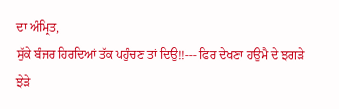ਦਾ ਅੰਮ੍ਰਿਤ,
ਸੁੱਕੇ ਬੰਜਰ ਹਿਰਦਿਆਂ ਤੱਕ ਪਹੁੰਚਣ ਤਾਂ ਦਿਉ!!--- ਫਿਰ ਦੇਖਣਾ ਹਉਮੈ ਦੇ ਝਗੜੇ ਝੇੜੇ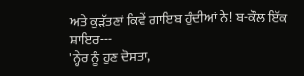ਅਤੇ ਕੁੜੱਤਣਾਂ ਕਿਵੇਂ ਗਾਇਬ ਹੁੰਦੀਆਂ ਨੇ! ਬ-ਕੌਲ ਇੱਕ ਸ਼ਾਇਰ---
'ਨ੍ਹੇਰ ਨੂੰ ਹੁਣ ਦੋਸਤਾ,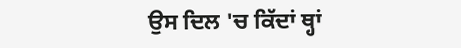ਉਸ ਦਿਲ 'ਚ ਕਿੱਦਾਂ ਥ੍ਹਾਂ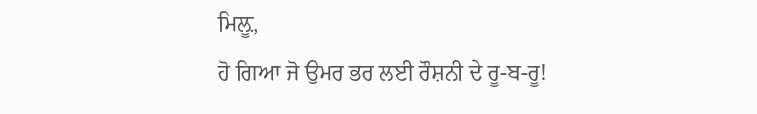ਮਿਲ਼ੂ,
ਹੋ ਗਿਆ ਜੋ ਉਮਰ ਭਰ ਲਈ ਰੌਸ਼ਨੀ ਦੇ ਰੂ-ਬ-ਰੂ!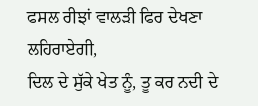ਫਸਲ ਰੀਝਾਂ ਵਾਲੜੀ ਫਿਰ ਦੇਖਣਾ ਲਹਿਰਾਏਗੀ,
ਦਿਲ ਦੇ ਸੁੱਕੇ ਖੇਤ ਨੂੰ, ਤੂ ਕਰ ਨਦੀ ਦੇ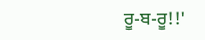ਰੂ-ਬ-ਰੂ!!'